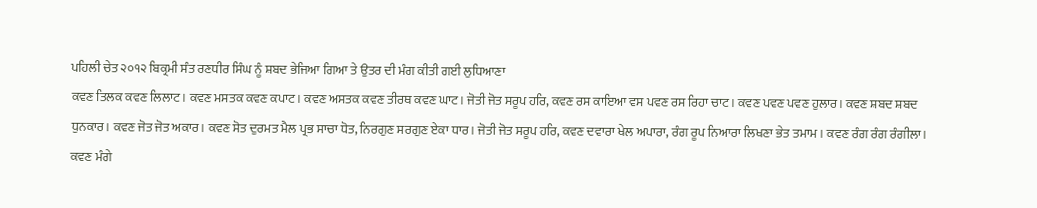ਪਹਿਲੀ ਚੇਤ ੨੦੧੨ ਬਿਕ੍ਰਮੀ ਸੰਤ ਰਣਧੀਰ ਸਿੰਘ ਨੂੰ ਸ਼ਬਦ ਭੇਜਿਆ ਗਿਆ ਤੇ ਉਤਰ ਦੀ ਮੰਗ ਕੀਤੀ ਗਈ ਲੁਧਿਆਣਾ
ਕਵਣ ਤਿਲਕ ਕਵਣ ਲਿਲਾਟ। ਕਵਣ ਮਸਤਕ ਕਵਣ ਕਪਾਟ। ਕਵਣ ਅਸਤਕ ਕਵਣ ਤੀਰਥ ਕਵਣ ਘਾਟ। ਜੋਤੀ ਜੋਤ ਸਰੂਪ ਹਰਿ, ਕਵਣ ਰਸ ਕਾਇਆ ਵਸ ਪਵਣ ਰਸ ਰਿਹਾ ਚਾਟ। ਕਵਣ ਪਵਣ ਪਵਣ ਹੁਲਾਰ। ਕਵਣ ਸ਼ਬਦ ਸ਼ਬਦ ਧੁਨਕਾਰ। ਕਵਣ ਜੋਤ ਜੋਤ ਅਕਾਰ। ਕਵਣ ਸੋਤ ਦੁਰਮਤ ਮੈਲ ਪ੍ਰਭ ਸਾਚਾ ਧੋਤ, ਨਿਰਗੁਣ ਸਰਗੁਣ ਏਕਾ ਧਾਰ। ਜੋਤੀ ਜੋਤ ਸਰੂਪ ਹਰਿ, ਕਵਣ ਦਵਾਰਾ ਖੇਲ ਅਪਾਰਾ, ਰੰਗ ਰੂਪ ਨਿਆਰਾ ਲਿਖਣਾ ਭੇਤ ਤਮਾਮ। ਕਵਣ ਰੰਗ ਰੰਗ ਰੰਗੀਲਾ। ਕਵਣ ਮੰਗੇ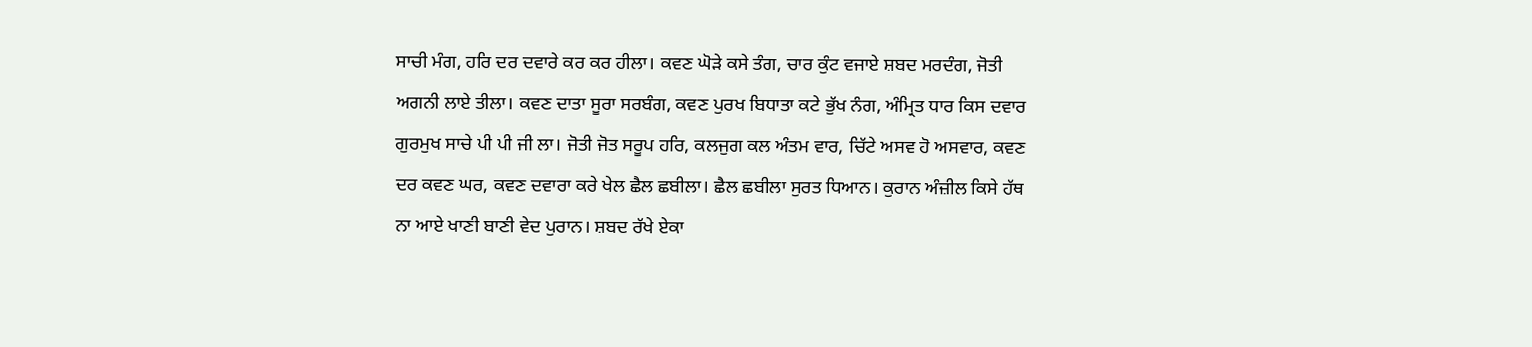ਸਾਚੀ ਮੰਗ, ਹਰਿ ਦਰ ਦਵਾਰੇ ਕਰ ਕਰ ਹੀਲਾ। ਕਵਣ ਘੋੜੇ ਕਸੇ ਤੰਗ, ਚਾਰ ਕੁੰਟ ਵਜਾਏ ਸ਼ਬਦ ਮਰਦੰਗ, ਜੋਤੀ ਅਗਨੀ ਲਾਏ ਤੀਲਾ। ਕਵਣ ਦਾਤਾ ਸੂਰਾ ਸਰਬੰਗ, ਕਵਣ ਪੁਰਖ ਬਿਧਾਤਾ ਕਟੇ ਭੁੱਖ ਨੰਗ, ਅੰਮ੍ਰਿਤ ਧਾਰ ਕਿਸ ਦਵਾਰ ਗੁਰਮੁਖ ਸਾਚੇ ਪੀ ਪੀ ਜੀ ਲਾ। ਜੋਤੀ ਜੋਤ ਸਰੂਪ ਹਰਿ, ਕਲਜੁਗ ਕਲ ਅੰਤਮ ਵਾਰ, ਚਿੱਟੇ ਅਸਵ ਹੋ ਅਸਵਾਰ, ਕਵਣ ਦਰ ਕਵਣ ਘਰ, ਕਵਣ ਦਵਾਰਾ ਕਰੇ ਖੇਲ ਛੈਲ ਛਬੀਲਾ। ਛੈਲ ਛਬੀਲਾ ਸੁਰਤ ਧਿਆਨ। ਕੁਰਾਨ ਅੰਜ਼ੀਲ ਕਿਸੇ ਹੱਥ ਨਾ ਆਏ ਖਾਣੀ ਬਾਣੀ ਵੇਦ ਪੁਰਾਨ। ਸ਼ਬਦ ਰੱਖੇ ਏਕਾ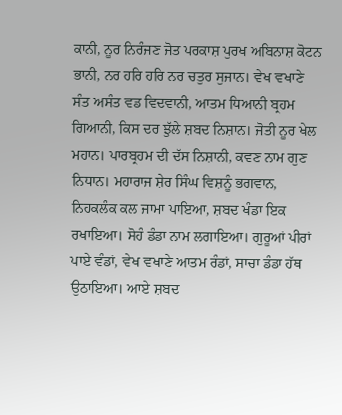ਕਾਨੀ, ਨੂਰ ਨਿਰੰਜਣ ਜੋਤ ਪਰਕਾਸ਼ ਪੁਰਖ ਅਬਿਨਾਸ਼ ਕੋਟਨ ਭਾਨੀ, ਨਰ ਹਰਿ ਹਰਿ ਨਰ ਚਤੁਰ ਸੁਜਾਨ। ਵੇਖ ਵਖਾਣੇ ਸੰਤ ਅਸੰਤ ਵਡ ਵਿਦਵਾਨੀ, ਆਤਮ ਧਿਆਨੀ ਬ੍ਰਹਮ ਗਿਆਨੀ, ਕਿਸ ਦਰ ਝੁੱਲੇ ਸ਼ਬਦ ਨਿਸ਼ਾਨ। ਜੋਤੀ ਨੂਰ ਖੇਲ ਮਹਾਨ। ਪਾਰਬ੍ਰਹਮ ਦੀ ਦੱਸ ਨਿਸ਼ਾਨੀ, ਕਵਣ ਨਾਮ ਗੁਣ ਨਿਧਾਨ। ਮਹਾਰਾਜ ਸ਼ੇਰ ਸਿੰਘ ਵਿਸ਼ਨੂੰ ਭਗਵਾਨ, ਨਿਹਕਲੰਕ ਕਲ ਜਾਮਾ ਪਾਇਆ, ਸ਼ਬਦ ਖੰਡਾ ਇਕ ਰਖਾਇਆ। ਸੋਹੰ ਡੰਡਾ ਨਾਮ ਲਗਾਇਆ। ਗੁਰੂਆਂ ਪੀਰਾਂ ਪਾਏ ਵੰਡਾਂ, ਵੇਖ ਵਖਾਣੇ ਆਤਮ ਰੰਡਾਂ, ਸਾਚਾ ਡੰਡਾ ਹੱਥ ਉਠਾਇਆ। ਆਏ ਸ਼ਬਦ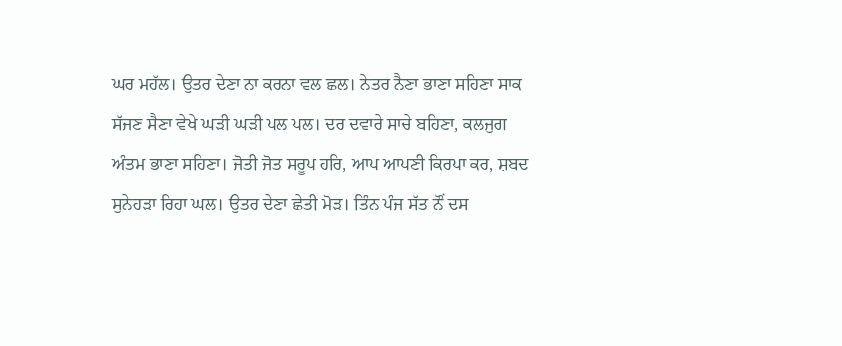ਘਰ ਮਹੱਲ। ਉਤਰ ਦੇਣਾ ਨਾ ਕਰਨਾ ਵਲ ਛਲ। ਨੇਤਰ ਨੈਣਾ ਭਾਣਾ ਸਹਿਣਾ ਸਾਕ ਸੱਜਣ ਸੈਣਾ ਵੇਖੇ ਘੜੀ ਘੜੀ ਪਲ ਪਲ। ਦਰ ਦਵਾਰੇ ਸਾਚੇ ਬਹਿਣਾ, ਕਲਜੁਗ ਅੰਤਮ ਭਾਣਾ ਸਹਿਣਾ। ਜੋਤੀ ਜੋਤ ਸਰੂਪ ਹਰਿ, ਆਪ ਆਪਣੀ ਕਿਰਪਾ ਕਰ, ਸ਼ਬਦ ਸੁਨੇਹੜਾ ਰਿਹਾ ਘਲ। ਉਤਰ ਦੇਣਾ ਛੇਤੀ ਮੋੜ। ਤਿੰਨ ਪੰਜ ਸੱਤ ਨੌਂ ਦਸ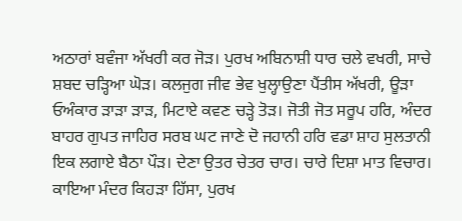ਅਠਾਰਾਂ ਬਵੰਜਾ ਅੱਖਰੀ ਕਰ ਜੋੜ। ਪੁਰਖ ਅਬਿਨਾਸ਼ੀ ਧਾਰ ਚਲੇ ਵਖਰੀ, ਸਾਚੇ ਸ਼ਬਦ ਚੜ੍ਹਿਆ ਘੋੜ। ਕਲਜੁਗ ਜੀਵ ਭੇਵ ਖੁਲ੍ਹਾਉਣਾ ਪੈਂਤੀਸ ਅੱਖਰੀ, ਊੜਾ ਓਅੰਕਾਰ ੜਾੜਾ ੜਾੜ, ਮਿਟਾਏ ਕਵਣ ਚੜ੍ਹੇ ਤੋੜ। ਜੋਤੀ ਜੋਤ ਸਰੂਪ ਹਰਿ, ਅੰਦਰ ਬਾਹਰ ਗੁਪਤ ਜਾਹਿਰ ਸਰਬ ਘਟ ਜਾਣੇ ਦੋ ਜਹਾਨੀ ਹਰਿ ਵਡਾ ਸ਼ਾਹ ਸੁਲਤਾਨੀ ਇਕ ਲਗਾਏ ਬੈਠਾ ਪੌੜ। ਦੇਣਾ ਉਤਰ ਚੇਤਰ ਚਾਰ। ਚਾਰੇ ਦਿਸ਼ਾ ਮਾਤ ਵਿਚਾਰ। ਕਾਇਆ ਮੰਦਰ ਕਿਹੜਾ ਹਿੱਸਾ, ਪੁਰਖ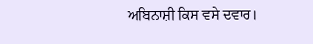ਅਬਿਨਾਸ਼ੀ ਕਿਸ ਵਸੇ ਦਵਾਰ।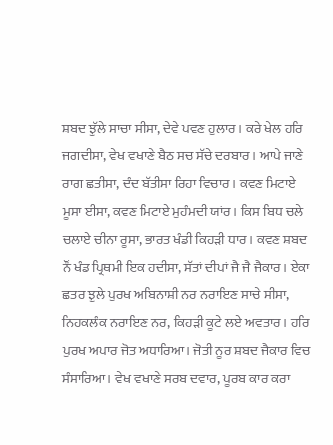ਸ਼ਬਦ ਝੁੱਲੇ ਸਾਚਾ ਸੀਸਾ, ਦੇਵੇ ਪਵਣ ਹੁਲਾਰ। ਕਰੇ ਖੇਲ ਹਰਿ ਜਗਦੀਸਾ, ਵੇਖ ਵਖਾਣੇ ਬੈਠ ਸਚ ਸੱਚੇ ਦਰਬਾਰ। ਆਪੇ ਜਾਣੇ ਰਾਗ ਛਤੀਸਾ, ਦੰਦ ਬੱਤੀਸਾ ਰਿਹਾ ਵਿਚਾਰ। ਕਵਣ ਮਿਟਾਏ ਮੂਸਾ ਈਸਾ, ਕਵਣ ਮਿਟਾਏ ਮੁਹੰਮਦੀ ਯਾਂਰ। ਕਿਸ ਬਿਧ ਚਲੇ ਚਲਾਏ ਚੀਨਾ ਰੂਸਾ, ਭਾਰਤ ਖੰਡੀ ਕਿਹੜੀ ਧਾਰ। ਕਵਣ ਸ਼ਬਦ ਨੌਂ ਖੰਡ ਪ੍ਰਿਥਮੀ ਇਕ ਹਦੀਸਾ, ਸੱਤਾਂ ਦੀਪਾਂ ਜੈ ਜੈ ਜੈਕਾਰ। ਏਕਾ ਛਤਰ ਝੁਲੇ ਪੁਰਖ ਅਬਿਨਾਸ਼ੀ ਨਰ ਨਰਾਇਣ ਸਾਚੇ ਸੀਸਾ, ਨਿਹਕਲੰਕ ਨਰਾਇਣ ਨਰ, ਕਿਹੜੀ ਕੂਟੇ ਲਏ ਅਵਤਾਰ। ਹਰਿ ਪੁਰਖ ਅਪਾਰ ਜੋਤ ਅਧਾਰਿਆ। ਜੋਤੀ ਨੂਰ ਸ਼ਬਦ ਜੈਕਾਰ ਵਿਚ ਸੰਸਾਰਿਆ। ਵੇਖ ਵਖਾਣੇ ਸਰਬ ਦਵਾਰ, ਪੂਰਬ ਕਾਰ ਕਰਾ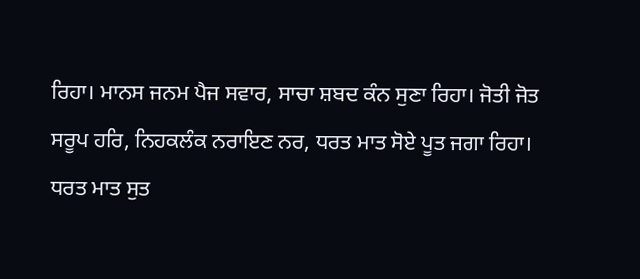ਰਿਹਾ। ਮਾਨਸ ਜਨਮ ਪੈਜ ਸਵਾਰ, ਸਾਚਾ ਸ਼ਬਦ ਕੰਨ ਸੁਣਾ ਰਿਹਾ। ਜੋਤੀ ਜੋਤ ਸਰੂਪ ਹਰਿ, ਨਿਹਕਲੰਕ ਨਰਾਇਣ ਨਰ, ਧਰਤ ਮਾਤ ਸੋਏ ਪੂਤ ਜਗਾ ਰਿਹਾ। ਧਰਤ ਮਾਤ ਸੁਤ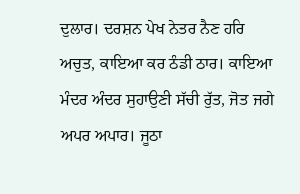ਦੁਲਾਰ। ਦਰਸ਼ਨ ਪੇਖ ਨੇਤਰ ਨੈਣ ਹਰਿ ਅਚੁਤ, ਕਾਇਆ ਕਰ ਠੰਡੀ ਠਾਰ। ਕਾਇਆ ਮੰਦਰ ਅੰਦਰ ਸੁਹਾਉਣੀ ਸੱਚੀ ਰੁੱਤ, ਜੋਤ ਜਗੇ ਅਪਰ ਅਪਾਰ। ਜੂਠਾ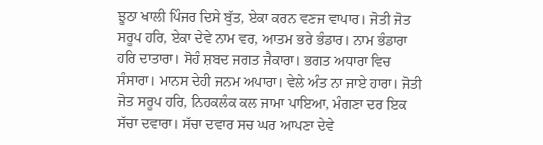ਝੂਠਾ ਖਾਲੀ ਪਿੰਜਰ ਦਿਸੇ ਬੁੱਤ, ਏਕਾ ਕਰਨ ਵਣਜ ਵਾਪਾਰ। ਜੋਤੀ ਜੋਤ ਸਰੂਪ ਹਰਿ, ਏਕਾ ਦੇਵੇ ਨਾਮ ਵਰ, ਆਤਮ ਭਰੇ ਭੰਡਾਰ। ਨਾਮ ਭੰਡਾਰਾ ਹਰਿ ਦਾਤਾਰਾ। ਸੋਹੰ ਸ਼ਬਦ ਜਗਤ ਜੈਕਾਰਾ। ਭਗਤ ਅਧਾਰਾ ਵਿਚ ਸੰਸਾਰਾ। ਮਾਨਸ ਦੇਹੀ ਜਨਮ ਅਪਾਰਾ। ਵੇਲੇ ਅੰਤ ਨਾ ਜਾਏ ਹਾਰਾ। ਜੋਤੀ ਜੋਤ ਸਰੂਪ ਹਰਿ, ਨਿਹਕਲੰਕ ਕਲ ਜਾਮਾ ਪਾਇਆ, ਮੰਗਣਾ ਦਰ ਇਕ ਸੱਚਾ ਦਵਾਰਾ। ਸੱਚਾ ਦਵਾਰ ਸਚ ਘਰ ਆਪਣਾ ਦੇਵੇ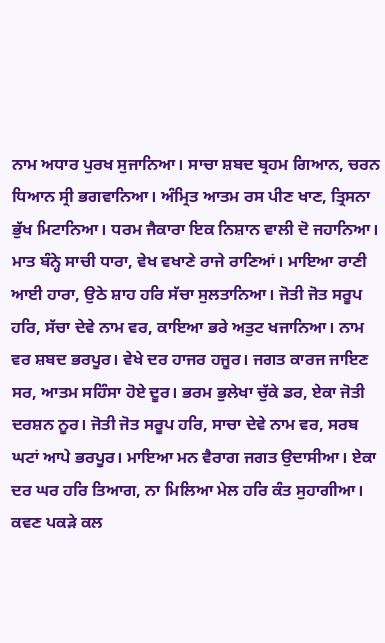ਨਾਮ ਅਧਾਰ ਪੁਰਖ ਸੁਜਾਨਿਆ। ਸਾਚਾ ਸ਼ਬਦ ਬ੍ਰਹਮ ਗਿਆਨ, ਚਰਨ ਧਿਆਨ ਸ੍ਰੀ ਭਗਵਾਨਿਆ। ਅੰਮ੍ਰਿਤ ਆਤਮ ਰਸ ਪੀਣ ਖਾਣ, ਤ੍ਰਿਸਨਾ ਭੁੱਖ ਮਿਟਾਨਿਆ। ਧਰਮ ਜੈਕਾਰਾ ਇਕ ਨਿਸ਼ਾਨ ਵਾਲੀ ਦੋ ਜਹਾਨਿਆ। ਮਾਤ ਬੰਨ੍ਹੇ ਸਾਚੀ ਧਾਰਾ, ਵੇਖ ਵਖਾਣੇ ਰਾਜੇ ਰਾਣਿਆਂ। ਮਾਇਆ ਰਾਣੀ ਆਈ ਹਾਰਾ, ਉਠੇ ਸ਼ਾਹ ਹਰਿ ਸੱਚਾ ਸੁਲਤਾਨਿਆ। ਜੋਤੀ ਜੋਤ ਸਰੂਪ ਹਰਿ, ਸੱਚਾ ਦੇਵੇ ਨਾਮ ਵਰ, ਕਾਇਆ ਭਰੇ ਅਤੁਟ ਖਜਾਨਿਆ। ਨਾਮ ਵਰ ਸ਼ਬਦ ਭਰਪੂਰ। ਵੇਖੇ ਦਰ ਹਾਜਰ ਹਜੂਰ। ਜਗਤ ਕਾਰਜ ਜਾਇਣ ਸਰ, ਆਤਮ ਸਹਿੰਸਾ ਹੋਏ ਦੂਰ। ਭਰਮ ਭੁਲੇਖਾ ਚੁੱਕੇ ਡਰ, ਏਕਾ ਜੋਤੀ ਦਰਸ਼ਨ ਨੂਰ। ਜੋਤੀ ਜੋਤ ਸਰੂਪ ਹਰਿ, ਸਾਚਾ ਦੇਵੇ ਨਾਮ ਵਰ, ਸਰਬ ਘਟਾਂ ਆਪੇ ਭਰਪੂਰ। ਮਾਇਆ ਮਨ ਵੈਰਾਗ ਜਗਤ ਉਦਾਸੀਆ। ਏਕਾ ਦਰ ਘਰ ਹਰਿ ਤਿਆਗ, ਨਾ ਮਿਲਿਆ ਮੇਲ ਹਰਿ ਕੰਤ ਸੁਹਾਗੀਆ। ਕਵਣ ਪਕੜੇ ਕਲ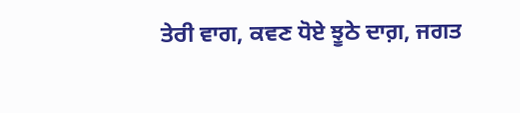ਤੇਰੀ ਵਾਗ, ਕਵਣ ਧੋਏ ਝੂਠੇ ਦਾਗ਼, ਜਗਤ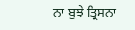ਨਾ ਬੁਝੇ ਤ੍ਰਿਸਨਾ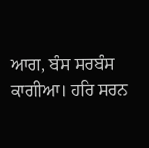ਆਗ, ਬੰਸ ਸਰਬੰਸ ਕਾਗੀਆ। ਹਰਿ ਸਰਨ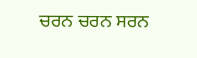ਚਰਨ ਚਰਨ ਸਰਨ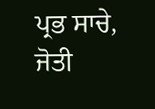ਪ੍ਰਭ ਸਾਚੇ, ਜੋਤੀ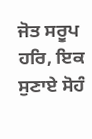ਜੋਤ ਸਰੂਪ ਹਰਿ, ਇਕ ਸੁਣਾਏ ਸੋਹੰ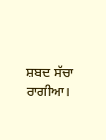ਸ਼ਬਦ ਸੱਚਾ ਰਾਗੀਆ।